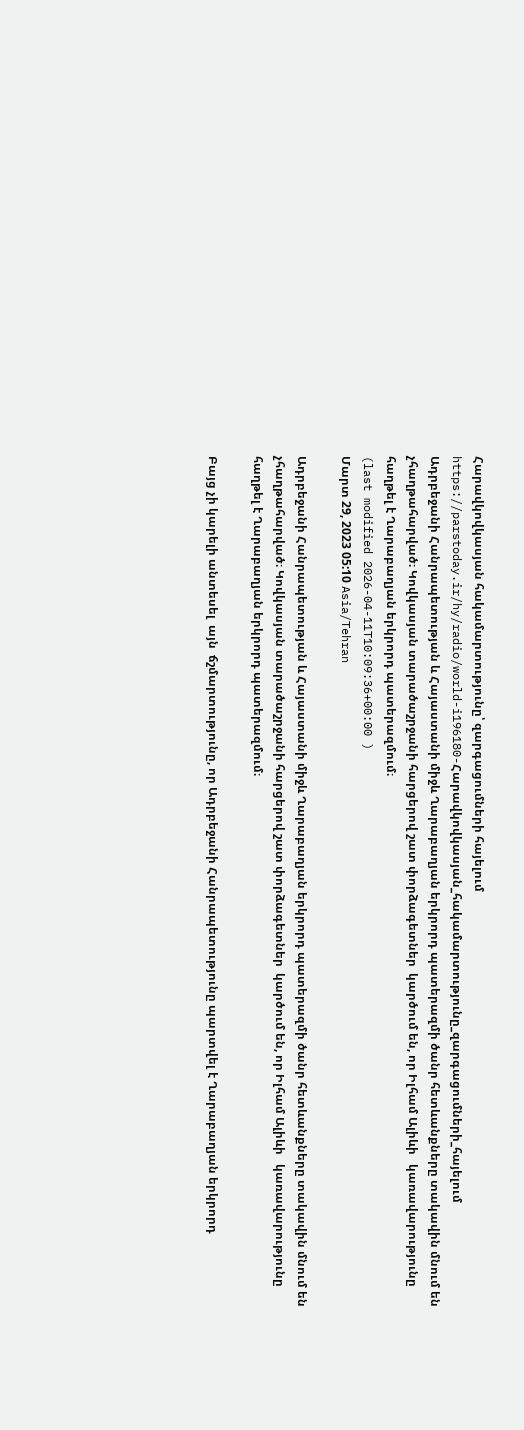Հարավկովկասյան հակամարտությունը՝ զարգացումների հայելում
https://parstoday.ir/hy/radio/world-i196180-Հարավկովկասյան_հակամարտությունը_զարգացումների_հայելում
Ադրբեջանի Հանրապետության և Հայաստանի միջև Ղարաբաղյան երկրորդ պատերազմի ծանր հետևանքները տակավին մնում են չհաղթահարված։ Կովկասյան տարածաշրջանի հարցերով շատ փորձագետներ  կարծում են, որ Իլհամ Ալիևի   կառավարությունը հաղթել է Ղարաբաղյան երկրորդ պատերազմում։
(last modified 2026-04-11T10:09:36+00:00 )
Մարտ 29, 2023 05:10 Asia/Tehran

Ադրբեջանի Հանրապետության և Հայաստանի միջև Ղարաբաղյան երկրորդ պատերազմի ծանր հետևանքները տակավին մնում են չհաղթահարված։ Կովկասյան տարածաշրջանի հարցերով շատ փորձագետներ  կարծում են, որ Իլհամ Ալիևի   կառավարությունը հաղթել է Ղարաբաղյան երկրորդ պատերազմում։

Բայց չի կարելի անտեսել  այն  ճշմարտությունը, որ Ադրբեջանի Հանրապետությունը պարտվել է Ղարաբաղյան երկրորդ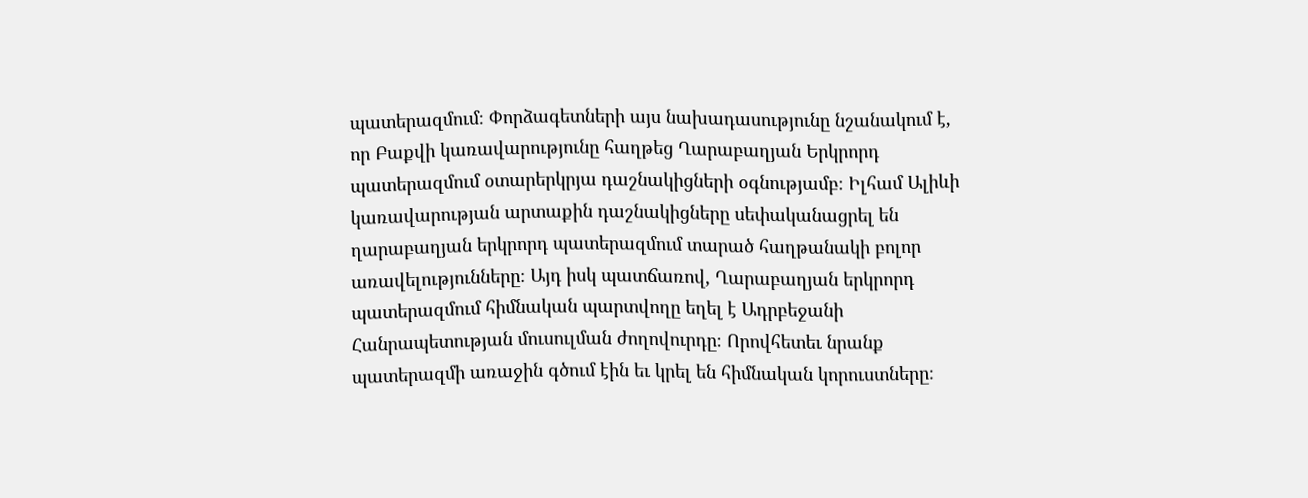պատերազմում։ Փորձագետների այս նախադասությունը նշանակում է, որ Բաքվի կառավարությունը հաղթեց Ղարաբաղյան Երկրորդ պատերազմում օտարերկրյա դաշնակիցների օգնությամբ։ Իլհամ Ալիևի կառավարության արտաքին դաշնակիցները սեփականացրել են ղարաբաղյան երկրորդ պատերազմում տարած հաղթանակի բոլոր առավելությունները։ Այդ իսկ պատճառով, Ղարաբաղյան երկրորդ պատերազմում հիմնական պարտվողը եղել է Ադրբեջանի Հանրապետության մուսուլման ժողովուրդը։ Որովհետեւ նրանք պատերազմի առաջին գծում էին եւ կրել են հիմնական կորուստները։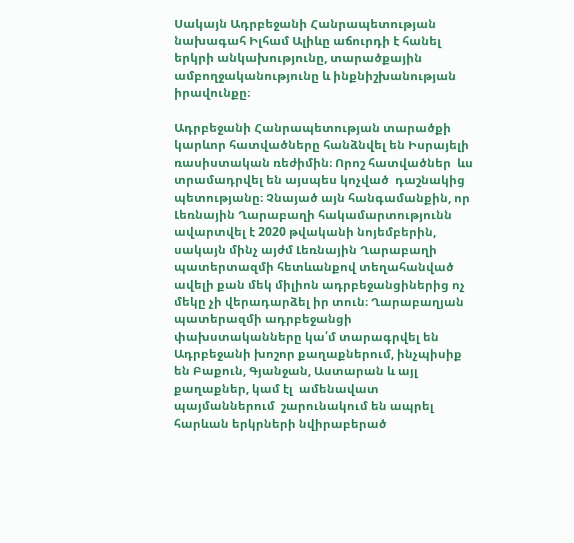Սակայն Ադրբեջանի Հանրապետության նախագահ Իլհամ Ալիևը աճուրդի է հանել երկրի անկախությունը, տարածքային ամբողջականությունը և ինքնիշխանության իրավունքը։

Ադրբեջանի Հանրապետության տարածքի կարևոր հատվածները հանձնվել են Իսրայելի ռասիստական ռեժիմին։ Որոշ հատվածներ  ևս տրամադրվել են այսպես կոչված  դաշնակից պետությանը։ Չնայած այն հանգամանքին, որ Լեռնային Ղարաբաղի հակամարտությունն ավարտվել է 2020 թվականի նոյեմբերին, սակայն մինչ այժմ Լեռնային Ղարաբաղի պատերտազմի հետևանքով տեղահանված ավելի քան մեկ միլիոն ադրբեջանցիներից ոչ մեկը չի վերադարձել իր տուն։ Ղարաբաղյան պատերազմի ադրբեջանցի փախստականները կա՛մ տարագրվել են Ադրբեջանի խոշոր քաղաքներում, ինչպիսիք են Բաքուն, Գյանջան, Աստարան և այլ քաղաքներ, կամ էլ  ամենավատ պայմաններում  շարունակում են ապրել հարևան երկրների նվիրաբերած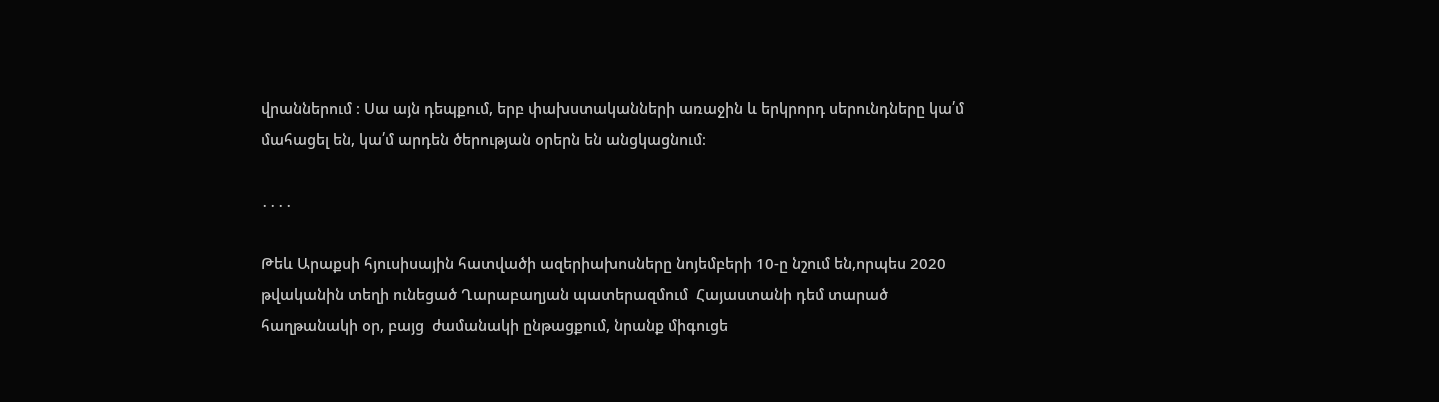վրաններում ։ Սա այն դեպքում, երբ փախստականների առաջին և երկրորդ սերունդները կա՛մ մահացել են, կա՛մ արդեն ծերության օրերն են անցկացնում։

․․․․

Թեև Արաքսի հյուսիսային հատվածի ազերիախոսները նոյեմբերի 10-ը նշում են,որպես 2020 թվականին տեղի ունեցած Ղարաբաղյան պատերազմում  Հայաստանի դեմ տարած հաղթանակի օր, բայց  ժամանակի ընթացքում, նրանք միգուցե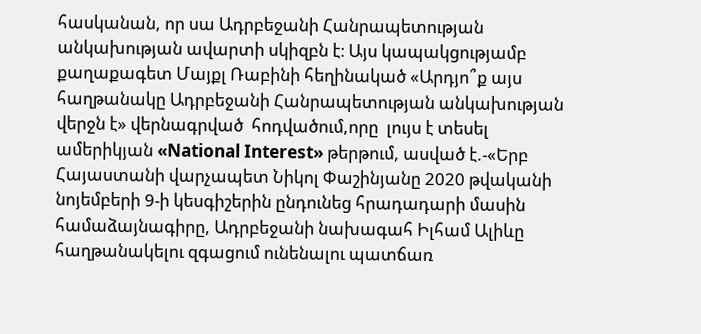հասկանան, որ սա Ադրբեջանի Հանրապետության անկախության ավարտի սկիզբն է։ Այս կապակցությամբ քաղաքագետ Մայքլ Ռաբինի հեղինակած «Արդյո՞ք այս հաղթանակը Ադրբեջանի Հանրապետության անկախության վերջն է» վերնագրված  հոդվածում,որը  լույս է տեսել ամերիկյան «National Interest» թերթում, ասված է.-«Երբ Հայաստանի վարչապետ Նիկոլ Փաշինյանը 2020 թվականի նոյեմբերի 9-ի կեսգիշերին ընդունեց հրադադարի մասին համաձայնագիրը, Ադրբեջանի նախագահ Իլհամ Ալիևը հաղթանակելու զգացում ունենալու պատճառ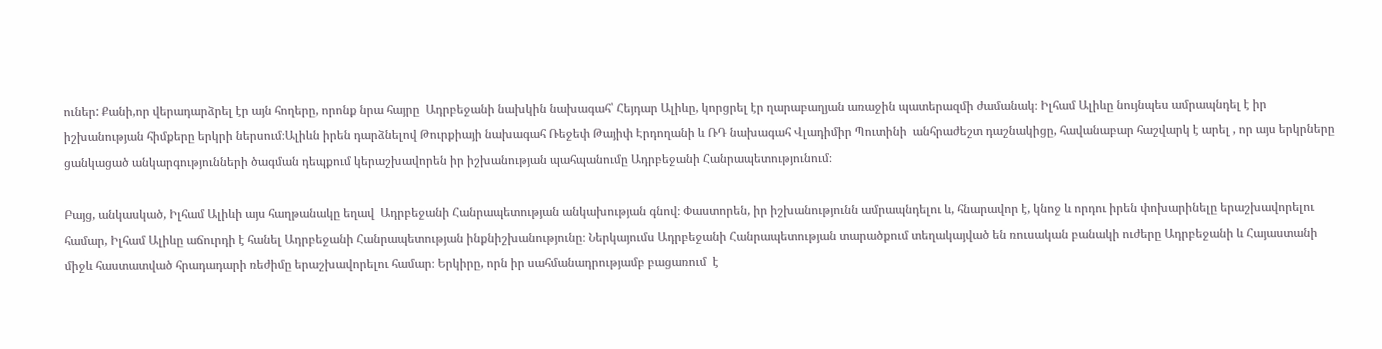ուներ: Քանի,որ վերադարձրել էր այն հողերը, որոնք նրա հայրը  Ադրբեջանի նախկին նախագահ՝ Հեյդար Ալիևը, կորցրել էր ղարաբաղյան առաջին պատերազմի ժամանակ։ Իլհամ Ալիևը նույնպես ամրապնդել է իր իշխանության հիմքերը երկրի ներսում։Ալիևն իրեն դարձնելով Թուրքիայի նախագահ Ռեջեփ Թայիփ Էրդողանի և ՌԴ նախագահ Վլադիմիր Պուտինի  անհրաժեշտ դաշնակիցը, հավանաբար հաշվարկ է արել , որ այս երկրները ցանկացած անկարգությունների ծագման դեպքում կերաշխավորեն իր իշխանության պահպանումը Ադրբեջանի Հանրապետությունում։

Բայց, անկասկած, Իլհամ Ալիևի այս հաղթանակը եղավ  Ադրբեջանի Հանրապետության անկախության գնով։ Փաստորեն, իր իշխանությունն ամրապնդելու և, հնարավոր է, կնոջ և որդու իրեն փոխարինելը երաշխավորելու համար, Իլհամ Ալիևը աճուրդի է հանել Ադրբեջանի Հանրապետության ինքնիշխանությունը։ Ներկայումս Ադրբեջանի Հանրապետության տարածքում տեղակայված են ռուսական բանակի ուժերը Ադրբեջանի և Հայաստանի միջև հաստատված հրադադարի ռեժիմը երաշխավորելու համար։ Երկիրը, որն իր սահմանադրությամբ բացառում  է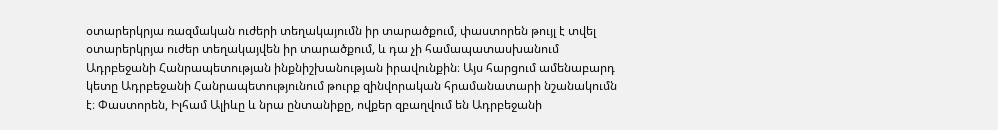օտարերկրյա ռազմական ուժերի տեղակայումն իր տարածքում, փաստորեն թույլ է տվել օտարերկրյա ուժեր տեղակայվեն իր տարածքում, և դա չի համապատասխանում Ադրբեջանի Հանրապետության ինքնիշխանության իրավունքին։ Այս հարցում ամենաբարդ կետը Ադրբեջանի Հանրապետությունում թուրք զինվորական հրամանատարի նշանակումն է։ Փաստորեն, Իլհամ Ալիևը և նրա ընտանիքը, ովքեր զբաղվում են Ադրբեջանի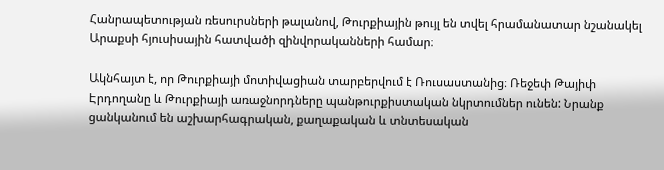Հանրապետության ռեսուրսների թալանով, Թուրքիային թույլ են տվել հրամանատար նշանակել Արաքսի հյուսիսային հատվածի զինվորականների համար։

Ակնհայտ է, որ Թուրքիայի մոտիվացիան տարբերվում է Ռուսաստանից։ Ռեջեփ Թայիփ Էրդողանը և Թուրքիայի առաջնորդները պանթուրքիստական նկրտումներ ունեն: Նրանք ցանկանում են աշխարհագրական, քաղաքական և տնտեսական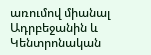առումով միանալ Ադրբեջանին և Կենտրոնական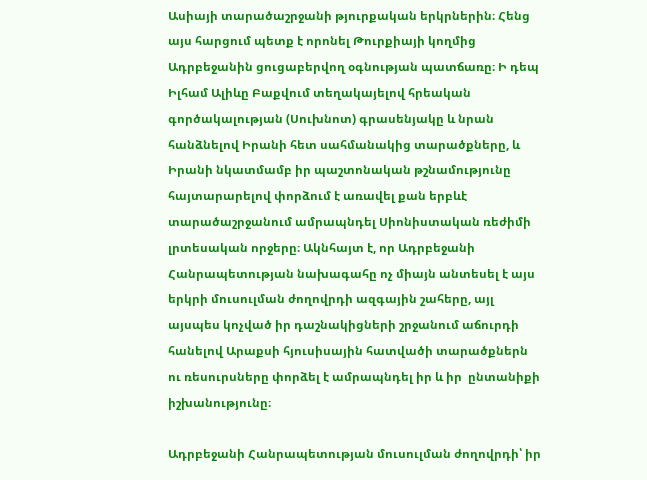Ասիայի տարածաշրջանի թյուրքական երկրներին։ Հենց այս հարցում պետք է որոնել Թուրքիայի կողմից Ադրբեջանին ցուցաբերվող օգնության պատճառը։ Ի դեպ Իլհամ Ալիևը Բաքվում տեղակայելով հրեական գործակալության (Սուխնոտ) գրասենյակը և նրան հանձնելով Իրանի հետ սահմանակից տարածքները, և Իրանի նկատմամբ իր պաշտոնական թշնամությունը հայտարարելով փորձում է առավել քան երբևէ տարածաշրջանում ամրապնդել Սիոնիստական ռեժիմի լրտեսական որջերը։ Ակնհայտ է, որ Ադրբեջանի Հանրապետության նախագահը ոչ միայն անտեսել է այս երկրի մուսուլման ժողովրդի ազգային շահերը, այլ այսպես կոչված իր դաշնակիցների շրջանում աճուրդի հանելով Արաքսի հյուսիսային հատվածի տարածքներն ու ռեսուրսները փորձել է ամրապնդել իր և իր  ընտանիքի իշխանությունը։

Ադրբեջանի Հանրապետության մուսուլման ժողովրդի՝ իր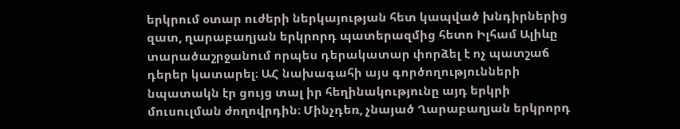երկրում օտար ուժերի ներկայության հետ կապված խնդիրներից զատ, ղարաբաղյան երկրորդ պատերազմից հետո Իլհամ Ալիևը տարածաշրջանում որպես դերակատար փորձել է ոչ պատշաճ դերեր կատարել։ ԱՀ նախագահի այս գործողությունների նպատակն էր ցույց տալ իր հեղինակությունը այդ երկրի մուսուլման ժողովրդին։ Մինչդեռ, չնայած Ղարաբաղյան երկրորդ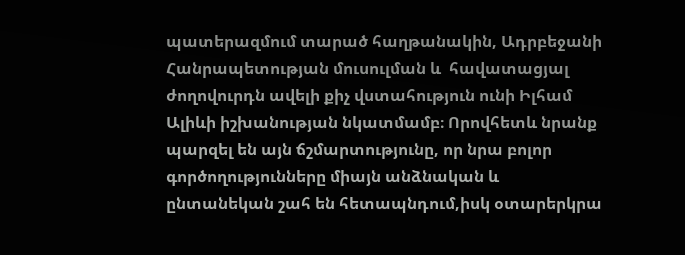պատերազմում տարած հաղթանակին, Ադրբեջանի Հանրապետության մուսուլման և  հավատացյալ ժողովուրդն ավելի քիչ վստահություն ունի Իլհամ Ալիևի իշխանության նկատմամբ։ Որովհետև նրանք պարզել են այն ճշմարտությունը, որ նրա բոլոր գործողությունները միայն անձնական և ընտանեկան շահ են հետապնդում,իսկ օտարերկրա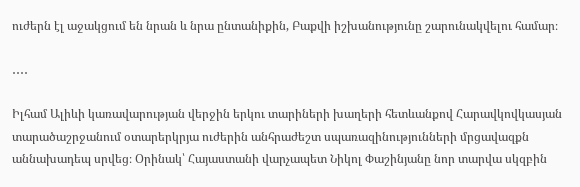ուժերն էլ աջակցում են նրան և նրա ընտանիքին, Բաքվի իշխանությունը շարունակվելու համար։

․․․․

Իլհամ Ալիևի կառավարության վերջին երկու տարիների խաղերի հետևանքով Հարավկովկասյան տարածաշրջանում օտարերկրյա ուժերին անհրաժեշտ սպառազինությունների մրցավազքն աննախադեպ սրվեց։ Օրինակ՝ Հայաստանի վարչապետ Նիկոլ Փաշինյանը նոր տարվա սկզբին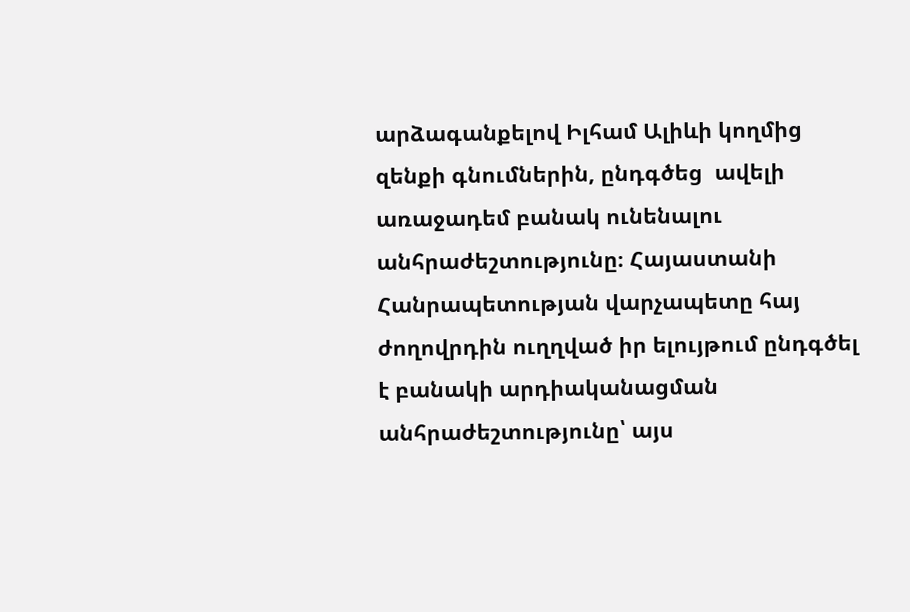արձագանքելով Իլհամ Ալիևի կողմից զենքի գնումներին, ընդգծեց  ավելի առաջադեմ բանակ ունենալու անհրաժեշտությունը։ Հայաստանի  Հանրապետության վարչապետը հայ ժողովրդին ուղղված իր ելույթում ընդգծել է բանակի արդիականացման անհրաժեշտությունը՝ այս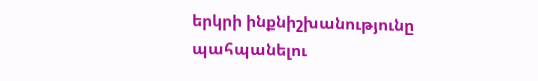երկրի ինքնիշխանությունը պահպանելու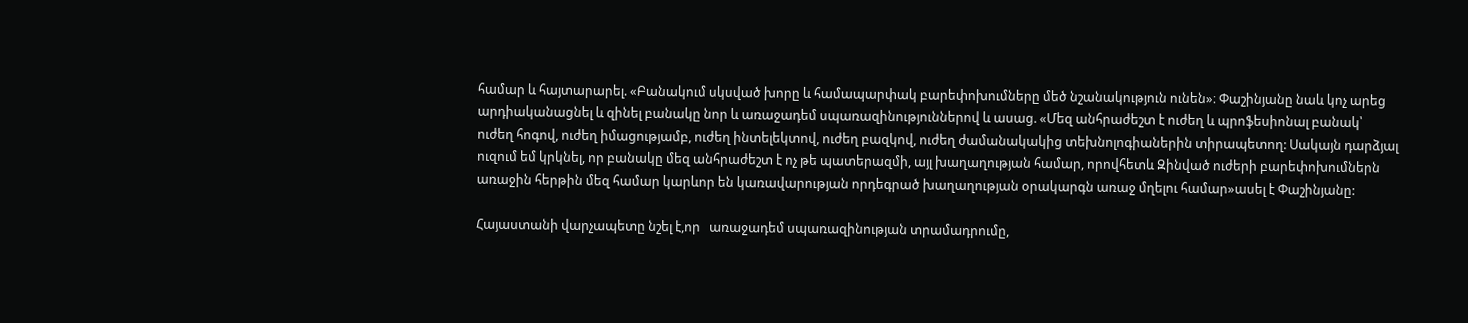համար և հայտարարել. «Բանակում սկսված խորը և համապարփակ բարեփոխումները մեծ նշանակություն ունեն»։ Փաշինյանը նաև կոչ արեց արդիականացնել և զինել բանակը նոր և առաջադեմ սպառազինություններով և ասաց. «Մեզ անհրաժեշտ է ուժեղ և պրոֆեսիոնալ բանակ՝ ուժեղ հոգով, ուժեղ իմացությամբ, ուժեղ ինտելեկտով, ուժեղ բազկով, ուժեղ ժամանակակից տեխնոլոգիաներին տիրապետող: Սակայն դարձյալ ուզում եմ կրկնել, որ բանակը մեզ անհրաժեշտ է ոչ թե պատերազմի, այլ խաղաղության համար, որովհետև Զինված ուժերի բարեփոխումներն առաջին հերթին մեզ համար կարևոր են կառավարության որդեգրած խաղաղության օրակարգն առաջ մղելու համար»ասել է Փաշինյանը:

Հայաստանի վարչապետը նշել է,որ   առաջադեմ սպառազինության տրամադրումը,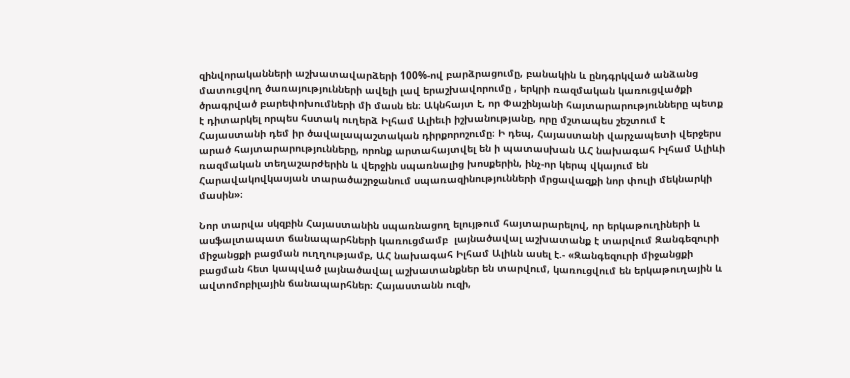զինվորականների աշխատավարձերի 100%-ով բարձրացումը, բանակին և ընդգրկված անձանց մատուցվող ծառայությունների ավելի լավ երաշխավորումը , երկրի ռազմական կառուցվածքի ծրագրված բարեփոխումների մի մասն են։ Ակնհայտ է, որ Փաշինյանի հայտարարությունները պետք է դիտարկել որպես հստակ ուղերձ Իլհամ Ալիեւի իշխանությանը, որը մշտապես շեշտում է Հայաստանի դեմ իր ծավալապաշտական դիրքորոշումը։ Ի դեպ, Հայաստանի վարչապետի վերջերս արած հայտարարությունները, որոնք արտահայտվել են ի պատասխան ԱՀ նախագահ Իլհամ Ալիևի ռազմական տեղաշարժերին և վերջին սպառնալից խոսքերին, ինչ-որ կերպ վկայում են Հարավակովկասյան տարածաշրջանում սպառազինությունների մրցավազքի նոր փուլի մեկնարկի մասին»։

Նոր տարվա սկզբին Հայաստանին սպառնացող ելույթում հայտարարելով, որ երկաթուղիների և ասֆալտապատ ճանապարհների կառուցմամբ  լայնածավալ աշխատանք է տարվում Զանգեզուրի միջանցքի բացման ուղղությամբ, ԱՀ նախագահ Իլհամ Ալիևն ասել է.- «Զանգեզուրի միջանցքի բացման հետ կապված լայնածավալ աշխատանքներ են տարվում, կառուցվում են երկաթուղային և ավտոմոբիլային ճանապարհներ։ Հայաստանն ուզի,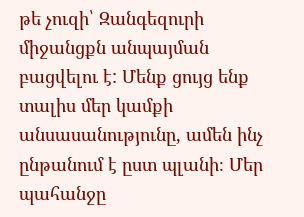թե չուզի՝ Զանգեզուրի միջանցքն անպայման բացվելու է: Մենք ցույց ենք տալիս մեր կամքի անսասանությունը, ամեն ինչ ընթանում է ըստ պլանի։ Մեր պահանջը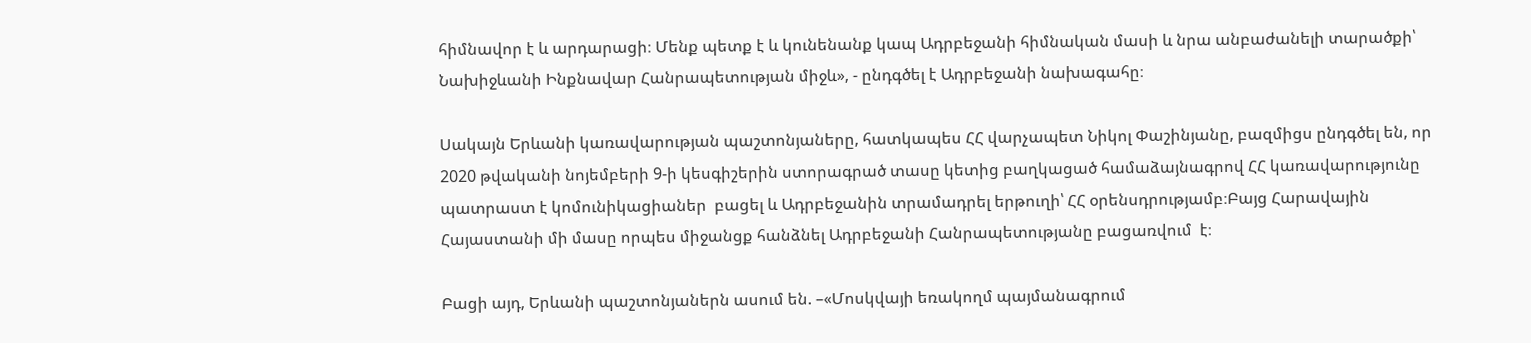հիմնավոր է և արդարացի։ Մենք պետք է և կունենանք կապ Ադրբեջանի հիմնական մասի և նրա անբաժանելի տարածքի՝ Նախիջևանի Ինքնավար Հանրապետության միջև», - ընդգծել է Ադրբեջանի նախագահը։

Սակայն Երևանի կառավարության պաշտոնյաները, հատկապես ՀՀ վարչապետ Նիկոլ Փաշինյանը, բազմիցս ընդգծել են, որ 2020 թվականի նոյեմբերի 9-ի կեսգիշերին ստորագրած տասը կետից բաղկացած համաձայնագրով ՀՀ կառավարությունը պատրաստ է կոմունիկացիաներ  բացել և Ադրբեջանին տրամադրել երթուղի՝ ՀՀ օրենսդրությամբ։Բայց Հարավային Հայաստանի մի մասը որպես միջանցք հանձնել Ադրբեջանի Հանրապետությանը բացառվում  է։

Բացի այդ, Երևանի պաշտոնյաներն ասում են. –«Մոսկվայի եռակողմ պայմանագրում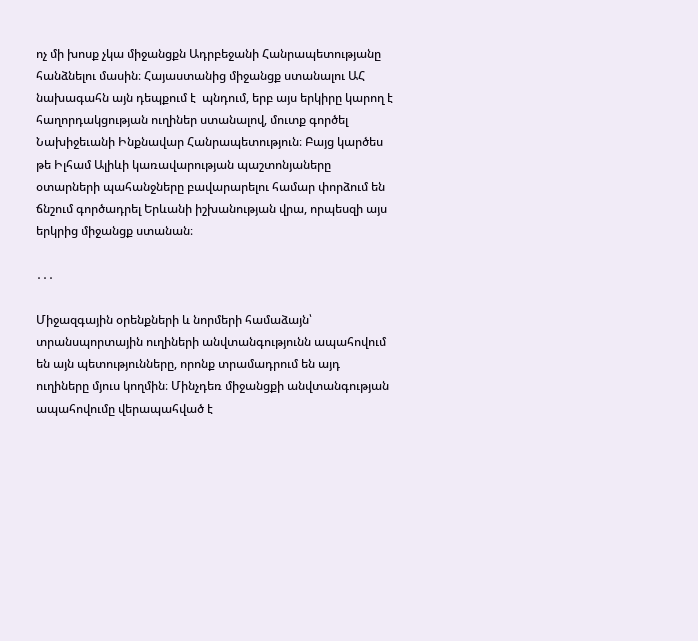ոչ մի խոսք չկա միջանցքն Ադրբեջանի Հանրապետությանը հանձնելու մասին։ Հայաստանից միջանցք ստանալու ԱՀ նախագահն այն դեպքում է  պնդում, երբ այս երկիրը կարող է հաղորդակցության ուղիներ ստանալով, մուտք գործել Նախիջեւանի Ինքնավար Հանրապետություն։ Բայց կարծես թե Իլհամ Ալիևի կառավարության պաշտոնյաները օտարների պահանջները բավարարելու համար փորձում են ճնշում գործադրել Երևանի իշխանության վրա, որպեսզի այս երկրից միջանցք ստանան։

․․․

Միջազգային օրենքների և նորմերի համաձայն՝ տրանսպորտային ուղիների անվտանգությունն ապահովում են այն պետությունները, որոնք տրամադրում են այդ ուղիները մյուս կողմին։ Մինչդեռ միջանցքի անվտանգության ապահովումը վերապահված է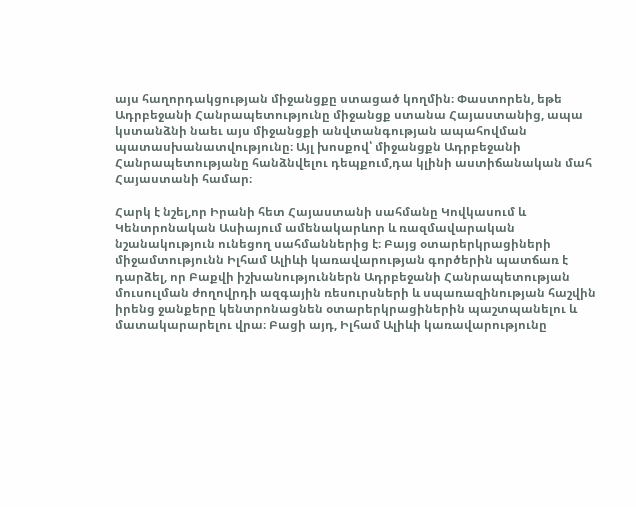այս հաղորդակցության միջանցքը ստացած կողմին։ Փաստորեն, եթե Ադրբեջանի Հանրապետությունը միջանցք ստանա Հայաստանից, ապա կստանձնի նաեւ այս միջանցքի անվտանգության ապահովման պատասխանատվությունը։ Այլ խոսքով՝ միջանցքն Ադրբեջանի Հանրապետությանը հանձնվելու դեպքում,դա կլինի աստիճանական մահ Հայաստանի համար։

Հարկ է նշել,որ Իրանի հետ Հայաստանի սահմանը Կովկասում և Կենտրոնական Ասիայում ամենակարևոր և ռազմավարական նշանակություն ունեցող սահմաններից է։ Բայց օտարերկրացիների միջամտությունն Իլհամ Ալիևի կառավարության գործերին պատճառ է դարձել, որ Բաքվի իշխանություններն Ադրբեջանի Հանրապետության մուսուլման ժողովրդի ազգային ռեսուրսների և սպառազինության հաշվին իրենց ջանքերը կենտրոնացնեն օտարերկրացիներին պաշտպանելու և մատակարարելու վրա։ Բացի այդ, Իլհամ Ալիևի կառավարությունը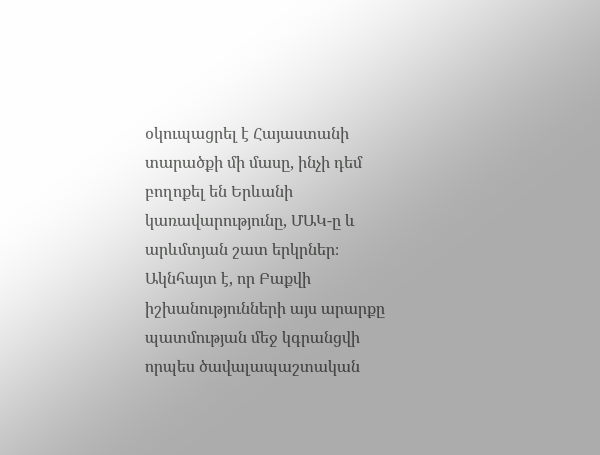օկուպացրել է Հայաստանի տարածքի մի մասը, ինչի դեմ բողոքել են Երևանի կառավարությունը, ՄԱԿ-ը և արևմտյան շատ երկրներ։ Ակնհայտ է, որ Բաքվի իշխանությունների այս արարքը պատմության մեջ կգրանցվի որպես ծավալապաշտական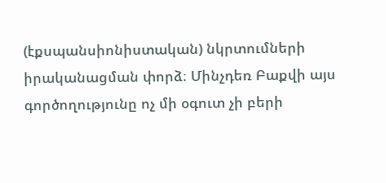(էքսպանսիոնիստական) նկրտումների իրականացման փորձ։ Մինչդեռ Բաքվի այս գործողությունը ոչ մի օգուտ չի բերի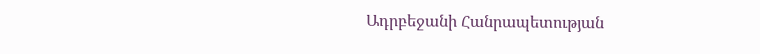Ադրբեջանի Հանրապետության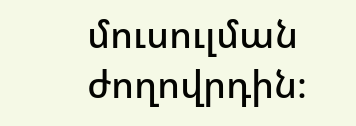մուսուլման ժողովրդին։